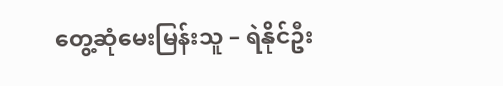တွေ့ဆုံမေးမြန်းသူ – ရဲနိုင်ဦး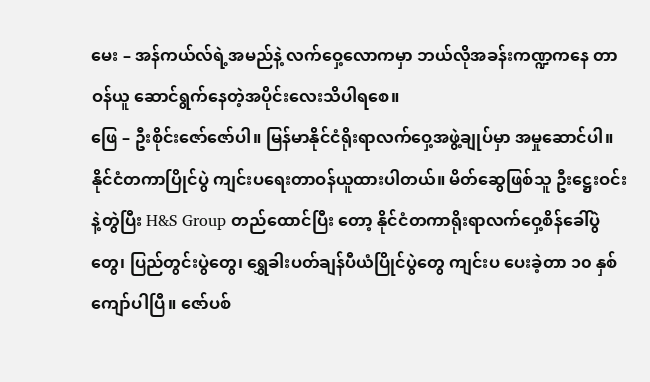မေး – အန်ကယ်လ်ရဲ့အမည်နဲ့ လက်ဝှေ့လောကမှာ ဘယ်လိုအခန်းကဏ္ဍကနေ တာဝန်ယူ ဆောင်ရွက်နေတဲ့အပိုင်းလေးသိပါရစေ။
ဖြေ – ဦးစိုင်းဇော်ဇော်ပါ။ မြန်မာနိုင်ငံရိုးရာလက်ဝှေ့အဖွဲ့ချုပ်မှာ အမှုဆောင်ပါ။ နိုင်ငံတကာပြိုင်ပွဲ ကျင်းပရေးတာဝန်ယူထားပါတယ်။ မိတ်ဆွေဖြစ်သူ ဦးဋ္ဌေးဝင်းနဲ့တွဲပြီး H&S Group တည်ထောင်ပြီး တော့ နိုင်ငံတကာရိုးရာလက်ဝှေ့စိန်ခေါ်ပွဲတွေ၊ ပြည်တွင်းပွဲတွေ၊ ရွှေခါးပတ်ချန်ပီယံပြိုင်ပွဲတွေ ကျင်းပ ပေးခဲ့တာ ၁၀ နှစ်ကျော်ပါပြီ။ ဇော်ပစ်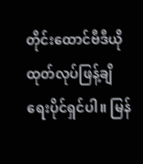တိုင်းထောင်ဗီဒီယိုထုတ်လုပ်ဖြန့်ချိရေးပိုင်ရှင်ပါ။ မြန်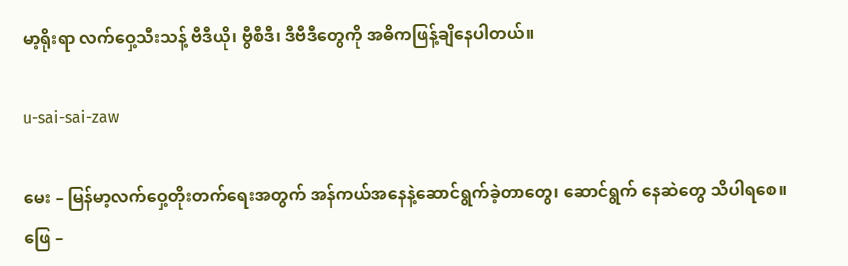မာ့ရိုးရာ လက်ဝှေ့သီးသန့် ဗီဒီယို၊ ဗွီစီဒီ၊ ဒီဗီဒီတွေကို အဓိကဖြန့်ချိနေပါတယ်။

u-sai-sai-zaw

မေး – မြန်မာ့လက်ဝှေ့တိုးတက်ရေးအတွက် အန်ကယ်အနေနဲ့ဆောင်ရွက်ခဲ့တာတွေ၊ ဆောင်ရွက် နေဆဲတွေ သိပါရစေ။
ဖြေ –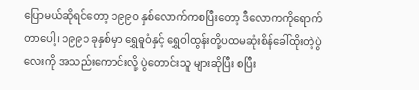ပြောမယ်ဆိုရင်တော့ ၁၉၉၀ နှစ်လောက်ကစပြီးတော့ ဒီလောကကိုရောက်တာပေါ့၊ ၁၉၉၁ ခုနှစ်မှာ ရွှေဓူဝံနှင့် ရွှေဝါထွန်းတို့ပထမဆုံးစိန်ခေါ်ထိုးတဲ့ပွဲလေးကို အသည်းကောင်းလို့ ပွဲတောင်းသူ များဆိုပြီး စပြီး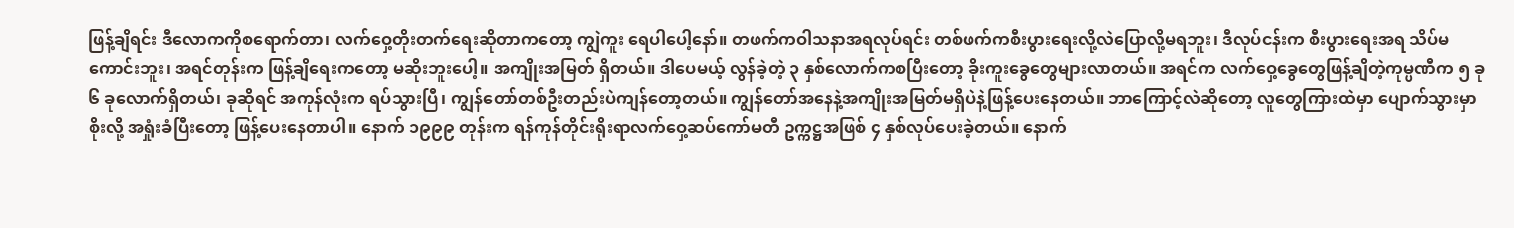ဖြန့်ချိရင်း ဒီလောကကိုစရောက်တာ၊ လက်ဝှေ့တိုးတက်ရေးဆိုတာကတော့ ကျွဲကူး ရေပါပေါ့နော်။ တဖက်ကဝါသနာအရလုပ်ရင်း တစ်ဖက်ကစီးပွားရေးလို့လဲပြောလို့မရဘူး၊ ဒီလုပ်ငန်းက စီးပွားရေးအရ သိပ်မကောင်းဘူး၊ အရင်တုန်းက ဖြန့်ချိရေးကတော့ မဆိုးဘူးပေါ့။ အကျိုးအမြတ် ရှိတယ်။ ဒါပေမယ့် လွန်ခဲ့တဲ့ ၃ နှစ်လောက်ကစပြီးတော့ ခိုးကူးခွေတွေများလာတယ်။ အရင်က လက်ဝှေ့ခွေတွေဖြန့်ချိတဲ့ကုမ္ပဏီက ၅ ခု ၆ ခုလောက်ရှိတယ်၊ ခုဆိုရင် အကုန်လုံးက ရပ်သွားပြီ၊ ကျွန်တော်တစ်ဦးတည်းပဲကျန်တော့တယ်။ ကျွန်တော်အနေနဲ့အကျိုးအမြတ်မရှိပဲနဲ့ဖြန့်ပေးနေတယ်။ ဘာကြောင့်လဲဆိုတော့ လူတွေကြားထဲမှာ ပျောက်သွားမှာစိုးလို့ အရှုံးခံပြီးတော့ ဖြန့်ပေးနေတာပါ။ နောက် ၁၉၉၉ တုန်းက ရန်ကုန်တိုင်းရိုးရာလက်ဝှေ့ဆပ်ကော်မတီ ဥက္ကဋ္ဌအဖြစ် ၄ နှစ်လုပ်ပေးခဲ့တယ်။ နောက်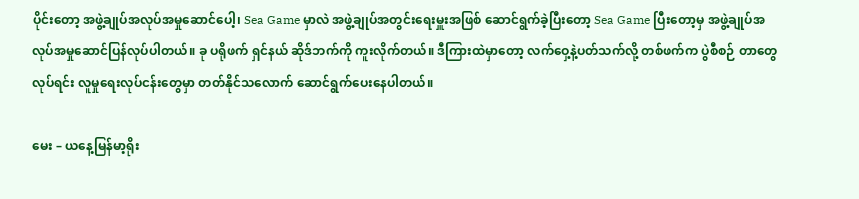ပိုင်းတော့ အဖွဲ့ချုပ်အလုပ်အမှုဆောင်ပေါ့၊ Sea Game မှာလဲ အဖွဲ့ချုပ်အတွင်းရေးမှူးအဖြစ် ဆောင်ရွက်ခဲ့ပြီးတော့ Sea Game ပြီးတော့မှ အဖွဲ့ချုပ်အလုပ်အမှုဆောင်ပြန်လုပ်ပါတယ်။ ခု ပရိုဖက် ရှင်နယ် ဆိုဒ်ဘက်ကို ကူးလိုက်တယ်။ ဒီကြားထဲမှာတော့ လက်ဝှေ့နဲ့ပတ်သက်လို့ တစ်ဖက်က ပွဲစီစဉ် တာတွေလုပ်ရင်း လူမှုရေးလုပ်ငန်းတွေမှာ တတ်နိုင်သလောက် ဆောင်ရွက်ပေးနေပါတယ်။

မေး – ယနေ့မြန်မာ့ရိုး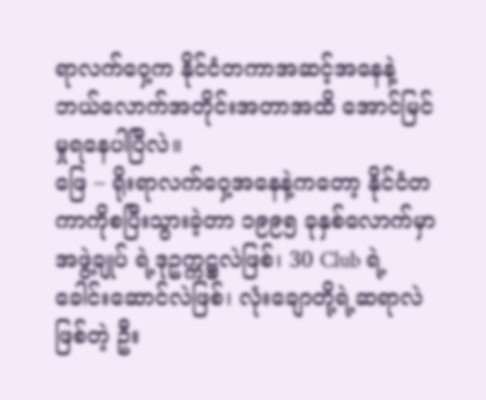ရာလက်ဝှေ့က နိုင်ငံတကာအဆင့်အနေနဲ့ ဘယ်လောက်အတိုင်းအတာအထိ အောင်မြင်မှုရနေပါပြီလဲ။
ဖြေ – ရိုးရာလက်ဝှေ့အနေနဲ့ကတော့ နိုင်ငံတကာကိုစပြီးသွားခဲ့တာ ၁၉၉၅ ခုနှစ်လောက်မှာ အဖွဲ့ချုပ် ရဲ့ဒုဥက္ကဋ္ဌလဲဖြစ်၊ 30 Club ရဲ့ ခေါင်းဆောင်လဲဖြစ်၊ လုံးချောတို့ရဲ့ဆရာလဲဖြစ်တဲ့ ဦး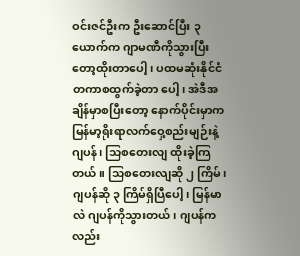ဝင်းဇင်ဦးက ဦးဆောင်ပြီး ၃ ယောက်က ဂျာမဏီကိုသွားပြီးတော့ထိုးတာပေါ့၊ ပထမဆုံးနိုင်ငံတကာစထွက်ခဲ့တာ ပေါ့၊ အဲဒီအချိန်မှာစပြီးတော့ နောက်ပိုင်းမှာက မြန်မာ့ရိုးရာလက်ဝှေ့စည်းမျဉ်းနဲ့ ဂျပန်၊ သြစတေးလျ ထိုးခဲ့ကြတယ်။ သြစတေးလျဆို ၂ ကြိမ်၊ ဂျပန်ဆို ၃ ကြိမ်ရှိပြီပေါ့၊ မြန်မာလဲ ဂျပန်ကိုသွားတယ်၊ ဂျပန်ကလည်း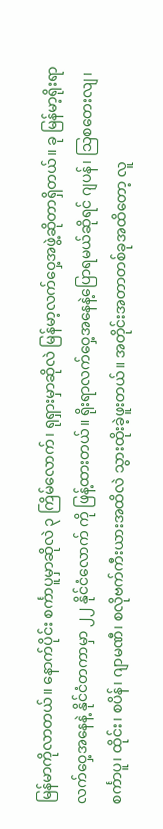မြန်မာကိုလာတယ်။ နောက်ပိုင်း စင်္ကာပူမှာဆိုလဲ ၃ ကြိမ်လောက်၊ ရုရှားမှာဆိုလဲ မြန်မာ့လက်ဝှေ့အဖွဲ့ဆိုတာရှိတယ်။ ခု မြန်မာ့ရိုးရာလက်ဝှေ့အနေနဲ့ နိုင်ငံတကာမှာ ၂၂ နိုင်ငံလောက် ကို ဖြန့်ထားတယ်။ ရိုးရာလက်ဝှေ့အနေနဲ့ပြောရမယ်ဆိုရင် ဂျပန်၊ သြစတေးလျ၊ စင်္ကာပူ၊ ထိုင်း၊ စပိန်၊ ဂျာမဏီ၊ စလိုဗက်ကီးယားအထိလဲ သွားထိုးခဲ့ဖူးတယ်။ အတိုင်းအတာတစ်ခုအထိတော့ လူ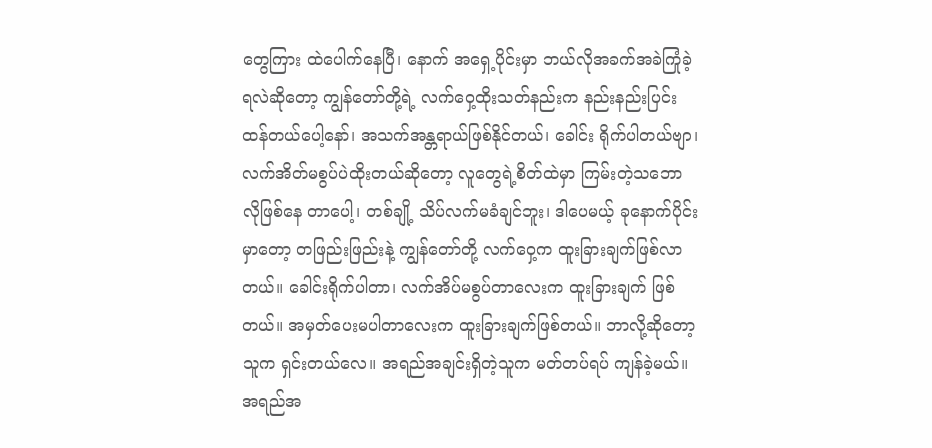တွေကြား ထဲပေါက်နေပြီ၊ နောက် အရှေ့ပိုင်းမှာ ဘယ်လိုအခက်အခဲကြုံခဲ့ရလဲဆိုတော့ ကျွန်တော်တို့ရဲ့ လက်ဝှေ့ထိုးသတ်နည်းက နည်းနည်းပြင်းထန်တယ်ပေါ့နော်၊ အသက်အန္တရာယ်ဖြစ်နိုင်တယ်၊ ခေါင်း ရိုက်ပါတယ်ဗျာ၊ လက်အိတ်မစွပ်ပဲထိုးတယ်ဆိုတော့ လူတွေရဲ့စိတ်ထဲမှာ ကြမ်းတဲ့သဘောလိုဖြစ်နေ တာပေါ့၊ တစ်ချို့ သိပ်လက်မခံချင်ဘူး၊ ဒါပေမယ့် ခုနောက်ပိုင်းမှာတော့ တဖြည်းဖြည်းနဲ့ ကျွန်တော်တို့ လက်ဝှေ့က ထူးခြားချက်ဖြစ်လာတယ်။ ခေါင်းရိုက်ပါတာ၊ လက်အိပ်မစွပ်တာလေးက ထူးခြားချက် ဖြစ်တယ်။ အမှတ်ပေးမပါတာလေးက ထူးခြားချက်ဖြစ်တယ်။ ဘာလို့ဆိုတော့ သူက ရှင်းတယ်လေ။ အရည်အချင်းရှိတဲ့သူက မတ်တပ်ရပ် ကျန်ခဲ့မယ်။ အရည်အ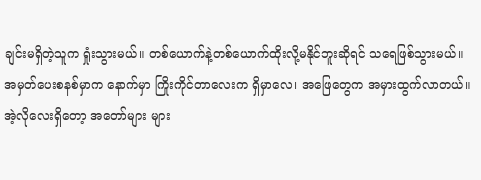ချင်းမရှိတဲ့သူက ရှုံးသွားမယ်။ တစ်ယောက်နဲ့တစ်ယောက်ထိုးလို့မနိုင်ဘူးဆိုရင် သရေဖြစ်သွားမယ်။ အမှတ်ပေးစနစ်မှာက နောက်မှာ ကြိုးကိုင်တာလေးက ရှိမှာလေ၊ အဖြေတွေက အမှားထွက်လာတယ်။ အဲ့လိုလေးရှိတော့ အတော်များ များ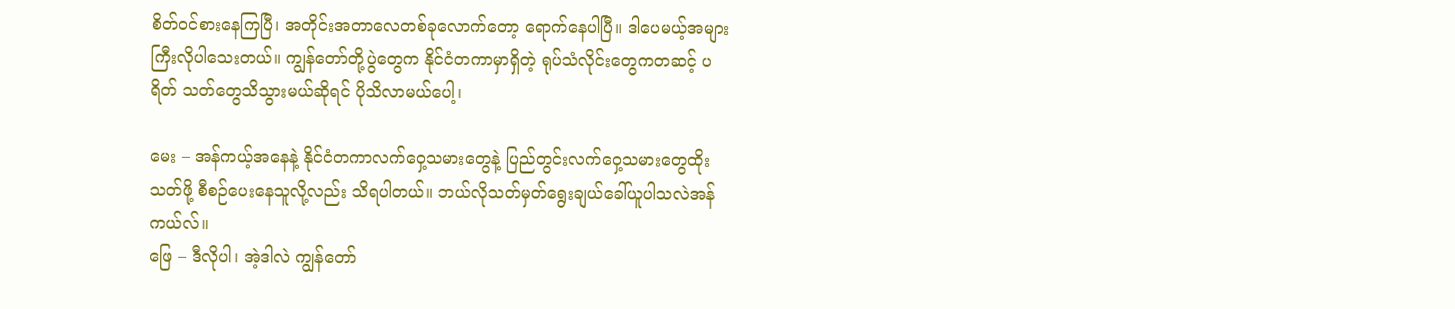စိတ်ဝင်စားနေကြပြီ၊ အတိုင်းအတာလေတစ်ခုလောက်တော့ ရောက်နေပါပြီ။ ဒါပေမယ့်အများ ကြီးလိုပါသေးတယ်။ ကျွန်တော်တို့ပွဲတွေက နိုင်ငံတကာမှာရှိတဲ့ ရုပ်သံလိုင်းတွေကတဆင့် ပရိတ် သတ်တွေသိသွားမယ်ဆိုရင် ပိုသိလာမယ်ပေါ့၊

မေး – အန်ကယ့်အနေနဲ့ နိုင်ငံတကာလက်ဝှေ့သမားတွေနဲ့ ပြည်တွင်းလက်ဝှေ့သမားတွေထိုးသတ်ဖို့ စီစဉ်ပေးနေသူလို့လည်း သိရပါတယ်။ ဘယ်လိုသတ်မှတ်ရွေးချယ်ခေါ်ယူပါသလဲအန်ကယ်လ်။
ဖြေ – ဒီလိုပါ၊ အဲ့ဒါလဲ ကျွန်တော်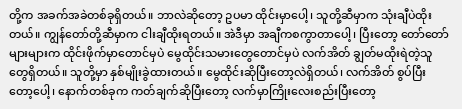တို့က အခက်အခဲတစ်ခုရှိတယ်။ ဘာလဲဆိုတော့ ဥပမာ ထိုင်းမှာပေါ့၊ သူတို့ဆီမှာက သုံးချီပဲထိုးတယ်။ ကျွန်တော်တို့ဆီမှာက ငါးချီထိုးရတယ်။ အဲဒီမှာ အချီကစကွာတာပေါ့၊ ပြီးတော့ တော်တော်များများက ထိုင်းဖိုက်မှာတောင်မှပဲ မွေထိုင်းသမားတွေတောင်မှပဲ လက်အိတ် ချွတ်မထိုးရဲတဲ့သူတွေရှိတယ်။ သူတို့မှာ နှစ်မျိုးခွဲထားတယ်။ မွေထိုင်းဆိုပြီးတော့လဲရှိတယ်၊ လက်အိတ် စွပ်ပြီးတော့ပေါ့၊ နောက်တစ်ခုက ကတ်ချက်ဆိုပြီးတော့ လက်မှာကြိုးလေးစည်းပြီးတော့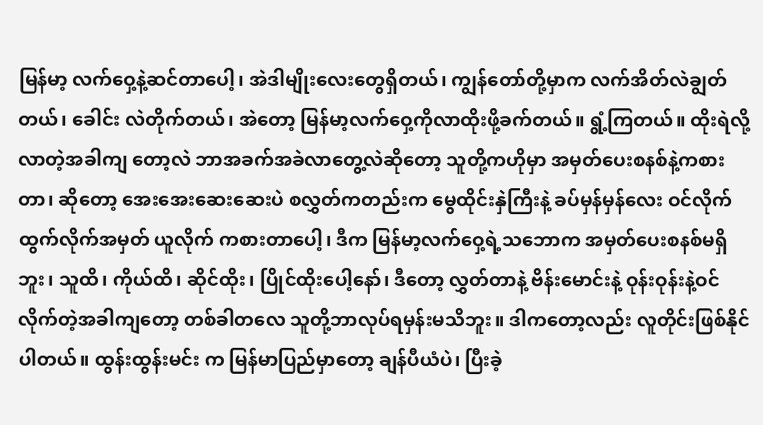မြန်မာ့ လက်ဝှေ့နဲ့ဆင်တာပေါ့၊ အဲဒါမျိုးလေးတွေရှိတယ်၊ ကျွန်တော်တို့မှာက လက်အိတ်လဲချွတ်တယ်၊ ခေါင်း လဲတိုက်တယ်၊ အဲတော့ မြန်မာ့လက်ဝှေ့ကိုလာထိုးဖို့ခက်တယ်။ ရွံ့ကြတယ်။ ထိုးရဲလို့လာတဲ့အခါကျ တော့လဲ ဘာအခက်အခဲလာတွေ့လဲဆိုတော့ သူတို့ကဟိုမှာ အမှတ်ပေးစနစ်နဲ့ကစားတာ၊ ဆိုတော့ အေးအေးဆေးဆေးပဲ စလွှတ်ကတည်းက မွေထိုင်းနှဲကြီးနဲ့ ခပ်မှန်မှန်လေး ဝင်လိုက်ထွက်လိုက်အမှတ် ယူလိုက် ကစားတာပေါ့၊ ဒီက မြန်မာ့လက်ဝှေ့ရဲ့သဘောက အမှတ်ပေးစနစ်မရှိဘူး၊ သူထိ၊ ကိုယ်ထိ၊ ဆိုင်ထိုး၊ ပြိုင်ထိုးပေါ့နော်၊ ဒီတော့ လွှတ်တာနဲ့ ဗိန်းမောင်းနဲ့ ဝုန်းဝုန်းနဲ့ဝင်လိုက်တဲ့အခါကျတော့ တစ်ခါတလေ သူတို့ဘာလုပ်ရမှန်းမသိဘူး။ ဒါကတော့လည်း လူတိုင်းဖြစ်နိုင်ပါတယ်။ ထွန်းထွန်းမင်း က မြန်မာပြည်မှာတော့ ချန်ပီယံပဲ၊ ပြီးခဲ့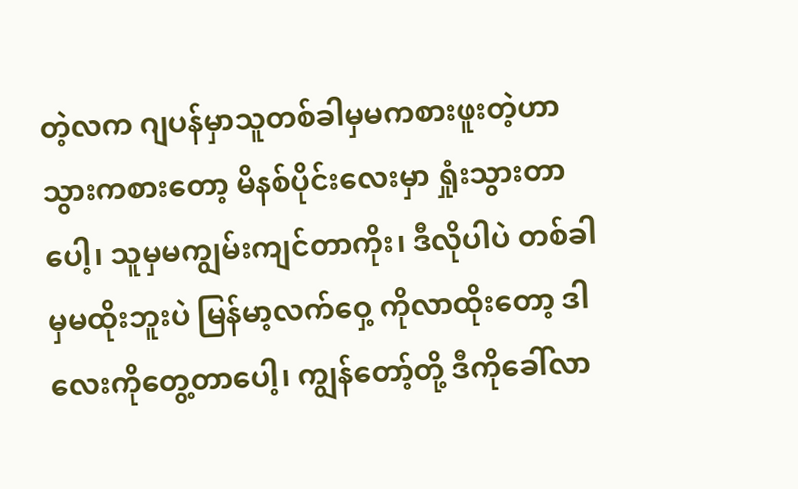တဲ့လက ဂျပန်မှာသူတစ်ခါမှမကစားဖူးတဲ့ဟာသွားကစားတော့ မိနစ်ပိုင်းလေးမှာ ရှုံးသွားတာပေါ့၊ သူမှမကျွမ်းကျင်တာကိုး၊ ဒီလိုပါပဲ တစ်ခါမှမထိုးဘူးပဲ မြန်မာ့လက်ဝှေ့ ကိုလာထိုးတော့ ဒါလေးကိုတွေ့တာပေါ့၊ ကျွန်တော့်တို့ ဒီကိုခေါ်လာ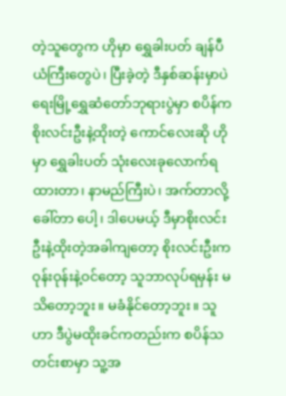တဲ့သူတွေက ဟိုမှာ ရွှေခါးပတ် ချန်ပီယံကြီးတွေပဲ၊ ပြီးခဲ့တဲ့ ဒီနှစ်ဆန်းမှာပဲ ရေးမြို့ရွှေဆံတော်ဘုရားပွဲမှာ စပိန်က စိုးလင်းဦးနဲ့ထိုးတဲ့ ကောင်လေးဆို ဟိုမှာ ရွှေခါးပတ် သုံးလေးခုလောက်ရထားတာ၊ နာမည်ကြီးပဲ၊ အက်တာလို့ခေါ်တာ ပေါ့၊ ဒါပေမယ့် ဒီမှာစိုးလင်းဦးနဲ့ထိုးတဲ့အခါကျတော့ စိုးလင်းဦးက ဝုန်းဝုန်းနဲ့ဝင်တော့ သူဘာလုပ်ရမှန်း မသိတော့ဘူး။ မခံနိုင်တော့ဘူး။ သူဟာ ဒီပွဲမထိုးခင်ကတည်းက စပိန်သတင်းစာမှာ သူ့အ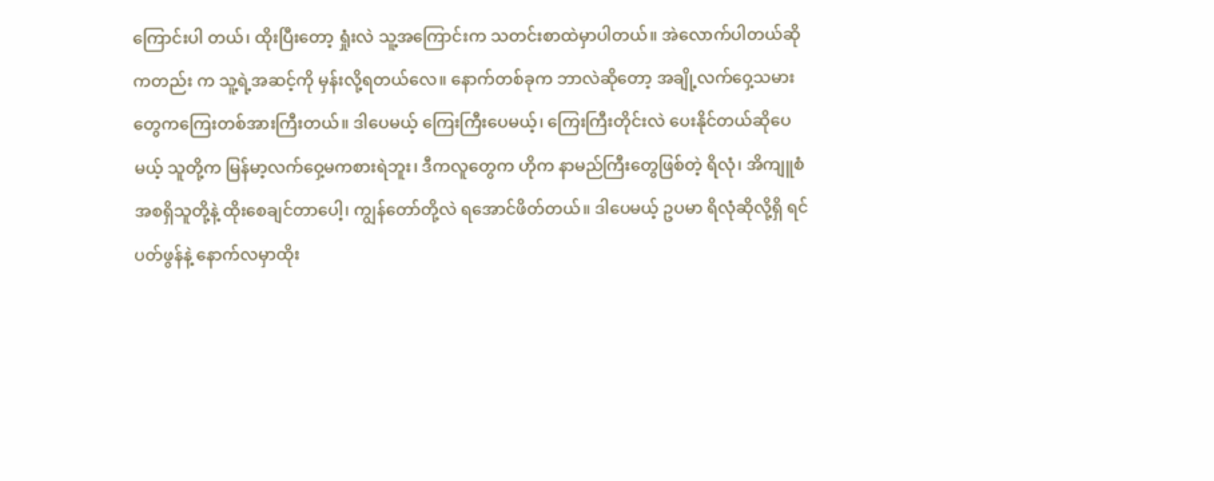ကြောင်းပါ တယ်၊ ထိုးပြီးတော့ ရှုံးလဲ သူ့အကြောင်းက သတင်းစာထဲမှာပါတယ်။ အဲလောက်ပါတယ်ဆိုကတည်း က သူ့ရဲ့အဆင့်ကို မှန်းလို့ရတယ်လေ။ နောက်တစ်ခုက ဘာလဲဆိုတော့ အချို့လက်ဝှေ့သမားတွေကကြေးတစ်အားကြီးတယ်။ ဒါပေမယ့် ကြေးကြီးပေမယ့်၊ ကြေးကြီးတိုင်းလဲ ပေးနိုင်တယ်ဆိုပေမယ့် သူတို့က မြန်မာ့လက်ဝှေ့မကစားရဲဘူး၊ ဒီကလူတွေက ဟိုက နာမည်ကြီးတွေဖြစ်တဲ့ ရိလုံ၊ အိကျူစံ အစရှိသူတို့နဲ့ ထိုးစေချင်တာပေါ့၊ ကျွန်တော်တို့လဲ ရအောင်ဖိတ်တယ်။ ဒါပေမယ့် ဥပမာ ရိလုံဆိုလို့ရှိ ရင် ပတ်ဖွန်နဲ့ နောက်လမှာထိုး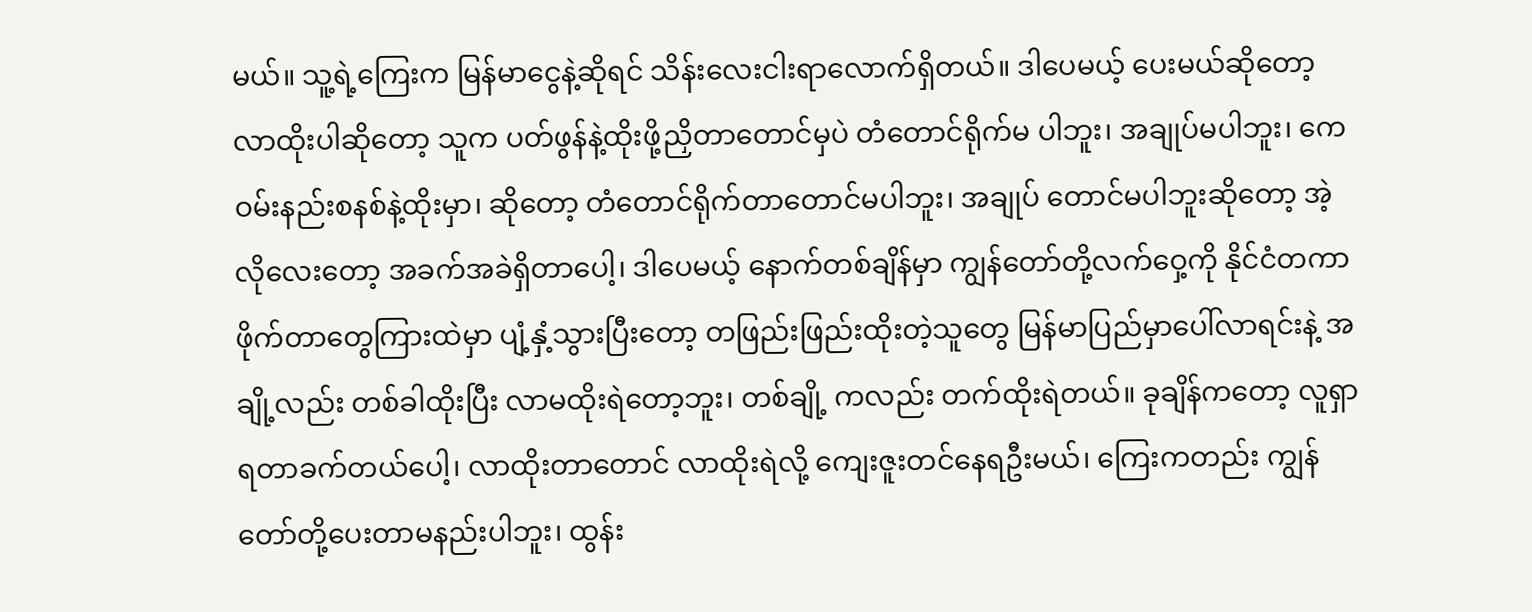မယ်။ သူ့ရဲ့ကြေးက မြန်မာငွေနဲ့ဆိုရင် သိန်းလေးငါးရာလောက်ရှိတယ်။ ဒါပေမယ့် ပေးမယ်ဆိုတော့ လာထိုးပါဆိုတော့ သူက ပတ်ဖွန်နဲ့ထိုးဖို့ညှိတာတောင်မှပဲ တံတောင်ရိုက်မ ပါဘူး၊ အချုပ်မပါဘူး၊ ကေဝမ်းနည်းစနစ်နဲ့ထိုးမှာ၊ ဆိုတော့ တံတောင်ရိုက်တာတောင်မပါဘူး၊ အချုပ် တောင်မပါဘူးဆိုတော့ အဲ့လိုလေးတော့ အခက်အခဲရှိတာပေါ့၊ ဒါပေမယ့် နောက်တစ်ချိန်မှာ ကျွန်တော်တို့လက်ဝှေ့ကို နိုင်ငံတကာဖိုက်တာတွေကြားထဲမှာ ပျံ့နှံ့သွားပြီးတော့ တဖြည်းဖြည်းထိုးတဲ့သူတွေ မြန်မာပြည်မှာပေါ်လာရင်းနဲ့ အချို့လည်း တစ်ခါထိုးပြီး လာမထိုးရဲတော့ဘူး၊ တစ်ချို့ ကလည်း တက်ထိုးရဲတယ်။ ခုချိန်ကတော့ လူရှာရတာခက်တယ်ပေါ့၊ လာထိုးတာတောင် လာထိုးရဲလို့ ကျေးဇူးတင်နေရဦးမယ်၊ ကြေးကတည်း ကျွန်တော်တို့ပေးတာမနည်းပါဘူး၊ ထွန်း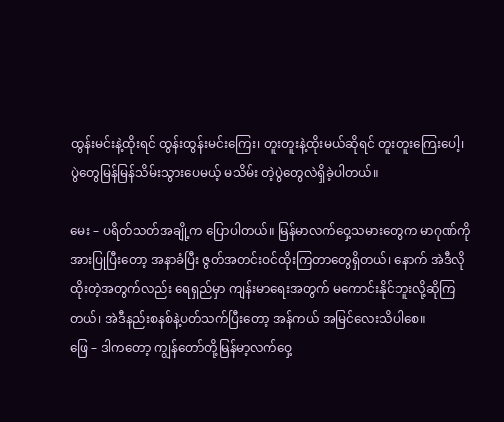ထွန်းမင်းနဲ့ထိုးရင် ထွန်းထွန်းမင်းကြေး၊ တူးတူးနဲ့ထိုးမယ်ဆိုရင် တူးတူးကြေးပေါ့၊ ပွဲတွေမြန်မြန်သိမ်းသွားပေမယ့် မသိမ်း တဲ့ပွဲတွေလဲရှိခဲ့ပါတယ်။

မေး – ပရိတ်သတ်အချို့က ပြောပါတယ်။ မြန်မာလက်ဝှေ့သမားတွေက မာဂုဏ်ကိုအားပြုပြီးတော့ အနာခံပြီး ဇွတ်အတင်းဝင်ထိုးကြတာတွေရှိတယ်၊ နောက် အဲဒီလိုထိုးတဲ့အတွက်လည်း ရေရှည်မှာ ကျန်းမာရေးအတွက် မကောင်းနိုင်ဘူးလို့ဆိုကြတယ်၊ အဲဒီနည်းစနစ်နဲ့ပတ်သက်ပြီးတော့ အန်ကယ် အမြင်လေးသိပါစေ။
ဖြေ – ဒါကတော့ ကျွန်တော်တို့မြန်မာ့လက်ဝှေ့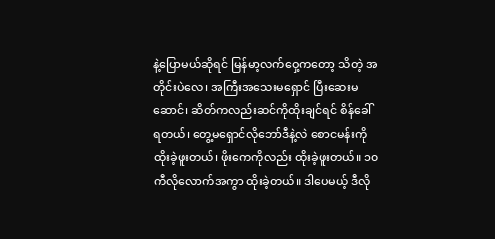နဲ့ပြောမယ်ဆိုရင် မြန်မာ့လက်ဝှေ့ကတော့ သိတဲ့ အတိုင်းပဲလေ၊ အကြီးအသေးမရှောင် ပြီးဆေးမဆောင်၊ ဆိတ်ကလည်းဆင်ကိုထိုးချင်ရင် စိန်ခေါ် ရတယ်၊ တွေ့မရှောင်လိုဘော်ဒီနဲ့လဲ စောငမန်းကိုထိုးခဲ့ဖူးတယ်၊ ဖိုးကေကိုလည်း ထိုးခဲ့ဖူးတယ်။ ၁၀ ကီလိုလောက်အကွာ ထိုးခဲ့တယ်။ ဒါပေမယ့် ဒီလို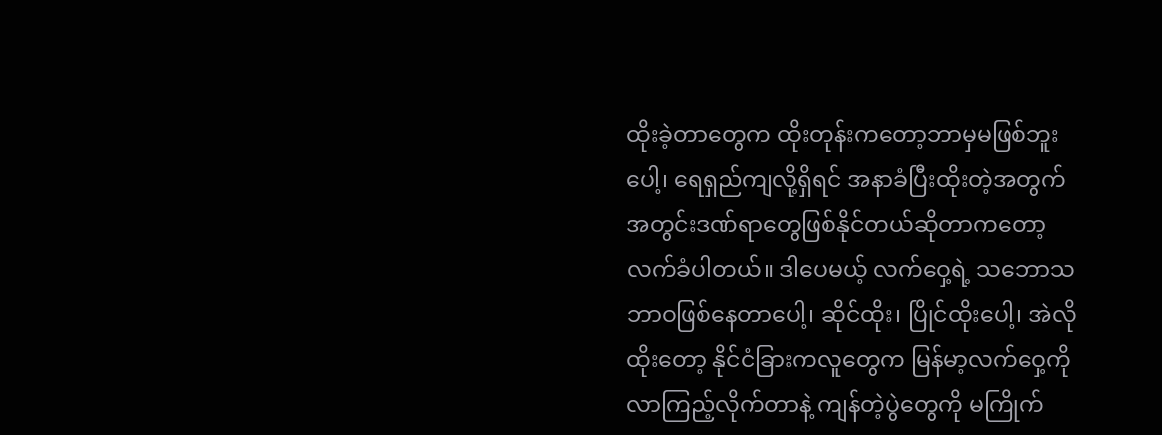ထိုးခဲ့တာတွေက ထိုးတုန်းကတော့ဘာမှမဖြစ်ဘူးပေါ့၊ ရေရှည်ကျလို့ရှိရင် အနာခံပြီးထိုးတဲ့အတွက် အတွင်းဒဏ်ရာတွေဖြစ်နိုင်တယ်ဆိုတာကတော့ လက်ခံပါတယ်။ ဒါပေမယ့် လက်ဝှေ့ရဲ့ သဘောသဘာဝဖြစ်နေတာပေါ့၊ ဆိုင်ထိုး၊ ပြိုင်ထိုးပေါ့၊ အဲလိုထိုးတော့ နိုင်ငံခြားကလူတွေက မြန်မာ့လက်ဝှေ့ကိုလာကြည့်လိုက်တာနဲ့ ကျန်တဲ့ပွဲတွေကို မကြိုက်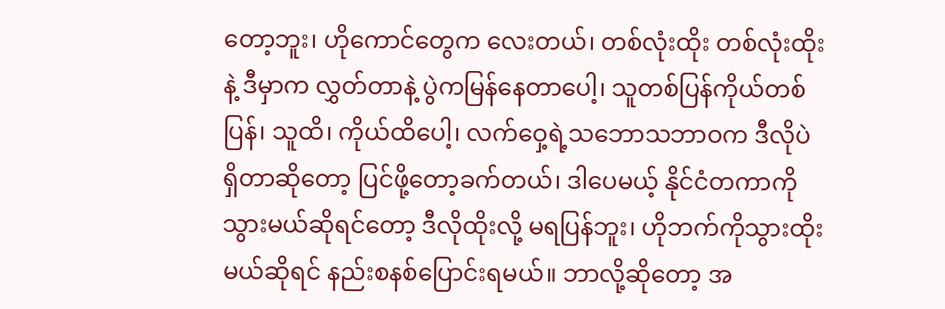တော့ဘူး၊ ဟိုကောင်တွေက လေးတယ်၊ တစ်လုံးထိုး တစ်လုံးထိုးနဲ့ ဒီမှာက လွှတ်တာနဲ့ ပွဲကမြန်နေတာပေါ့၊ သူတစ်ပြန်ကိုယ်တစ်ပြန်၊ သူထိ၊ ကိုယ်ထိပေါ့၊ လက်ဝှေ့ရဲ့သဘောသဘာဝက ဒီလိုပဲရှိတာဆိုတော့ ပြင်ဖို့တော့ခက်တယ်၊ ဒါပေမယ့် နိုင်ငံတကာကိုသွားမယ်ဆိုရင်တော့ ဒီလိုထိုးလို့ မရပြန်ဘူး၊ ဟိုဘက်ကိုသွားထိုးမယ်ဆိုရင် နည်းစနစ်ပြောင်းရမယ်။ ဘာလို့ဆိုတော့ အ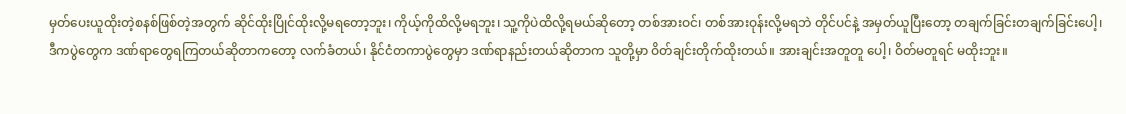မှတ်ပေးယူထိုးတဲ့စနစ်ဖြစ်တဲ့အတွက် ဆိုင်ထိုးပြိုင်ထိုးလို့မရတော့ဘူး၊ ကိုယ့်ကိုထိလို့မရဘူး၊ သူ့ကိုပဲထိလို့ရမယ်ဆိုတော့ တစ်အားဝင်၊ တစ်အားဝုန်းလို့မရဘဲ တိုင်ပင်နဲ့ အမှတ်ယူပြီးတော့ တချက်ခြင်းတချက်ခြင်းပေါ့၊ ဒီကပွဲတွေက ဒဏ်ရာတွေရကြတယ်ဆိုတာကတော့ လက်ခံတယ်၊ နိုင်ငံတကာပွဲတွေမှာ ဒဏ်ရာနည်းတယ်ဆိုတာက သူတို့မှာ ဝိတ်ချင်းတိုက်ထိုးတယ်။ အားချင်းအတူတူ ပေါ့၊ ဝိတ်မတူရင် မထိုးဘူး။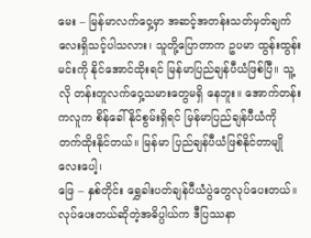မေး – မြန်မာလက်ဝှေ့မှာ အဆင့်အတန်းသတ်မှတ်ချက်လေးရှိသင့်ပါသလား၊ သူတို့ပြောတာက ဥပမာ ထွန်းထွန်းမင်းကို နိုင်အောင်ထိုးရင် မြန်မာပြည်ချန်ပီယံဖြစ်ပြီ။ သူ့လို တန်းတူလက်ဝှေ့သမားတွေမရှိ နေဘူး။ အောက်တန်းကလူက စိန်ခေါ်နိုင်စွမ်းရှိရင် မြန်မာပြည်ချန်ပီယံကို တက်ထိုးနိုင်တယ်။ မြန်မာ ပြည်ချန်ပီယံဖြစ်နိုင်တာမျိုလေးပေါ့၊
ဖြေ – နှစ်တိုင်း ရွှေခါးပတ်ချန်ပီယံပွဲတွေလုပ်ပေးတယ်။ လုပ်ပေးတယ်ဆိုတဲ့အဓိပ္ပါယ်က ဒီပြဿနာ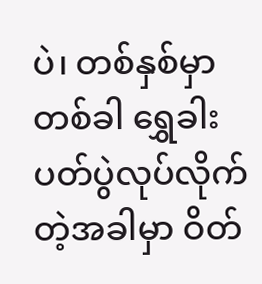ပဲ၊ တစ်နှစ်မှာတစ်ခါ ရွှေခါးပတ်ပွဲလုပ်လိုက်တဲ့အခါမှာ ဝိတ်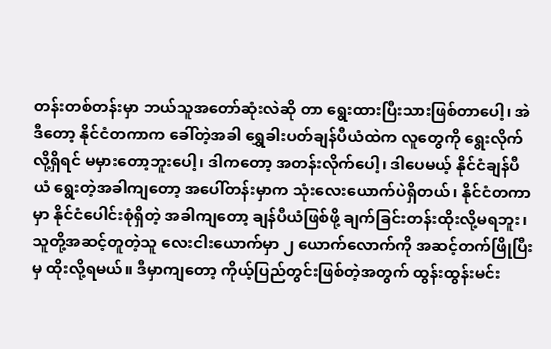တန်းတစ်တန်းမှာ ဘယ်သူအတော်ဆုံးလဲဆို တာ ရွေးထားပြီးသားဖြစ်တာပေါ့၊ အဲဒီတော့ နိုင်ငံတကာက ခေါ်တဲ့အခါ ရွှေခါးပတ်ချန်ပီယံထဲက လူတွေကို ရွေးလိုက်လို့ရှိရင် မမှားတော့ဘူးပေါ့၊ ဒါကတော့ အတန်းလိုက်ပေါ့၊ ဒါပေမယ့် နိုင်ငံချန်ပီယံ ရွေးတဲ့အခါကျတော့ အပေါ်တန်းမှာက သုံးလေးယောက်ပဲရှိတယ်၊ နိုင်ငံတကာမှာ နိုင်ငံပေါင်းစုံရှိတဲ့ အခါကျတော့ ချန်ပီယံဖြစ်ဖို့ ချက်ခြင်းတန်းထိုးလို့မရဘူး၊ သူတို့အဆင့်တူတဲ့သူ လေးငါးယောက်မှာ ၂ ယောက်လောက်ကို အဆင့်တက်ဖြိုပြီးမှ ထိုးလို့ရမယ်။ ဒီမှာကျတော့ ကိုယ့်ပြည်တွင်းဖြစ်တဲ့အတွက် ထွန်းထွန်းမင်း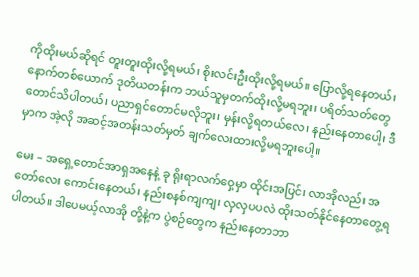ကိုထိုးမယ်ဆိုရင် တူးတူးထိုးလို့ရမယ်၊ စိုးလင်းဦးထိုးလို့ရမယ်။ ပြောလို့ရနေတယ်၊ နောက်တစ်ယောက် ဒုတိယတန်းက ဘယ်သူမှတက်ထိုးလို့မရဘူး၊ ပရိတ်သတ်တွေတောင်သိပါတယ်၊ ပညာရှင်တောင်မလိုဘူး၊ မှန်းလို့ရတယ်လေ၊ နည်းနေတာပေါ့၊ ဒီမှာက အဲ့လို အဆင့်အတန်းသတ်မှတ် ချက်လေးထားလို့မရဘူးပေါ့။

မေး – အရှေ့တောင်အာရှအနေနဲ့ ခု ရိုးရာလက်ဝှေ့မှာ ထိုင်းအပြင်၊ လာအိုလည်း အတော်လေး ကောင်းနေတယ်၊ နည်းစနစ်ကျကျ၊ လှလှပပလဲ ထိုးသတ်နိုင်နေတာတွေ့ရပါတယ်။ ဒါပေမယ့်လာအို တို့နဲ့က ပွဲစဉ်တွေက နည်းနေတာဘာ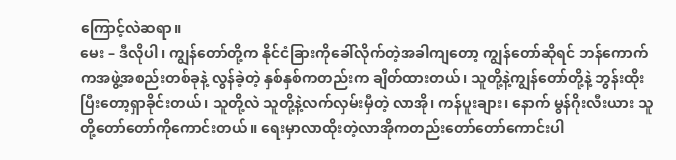ကြောင့်လဲဆရာ။
မေး – ဒီလိုပါ၊ ကျွန်တော်တို့က နိုင်ငံခြားကိုခေါ်လိုက်တဲ့အခါကျတော့ ကျွန်တော်ဆိုရင် ဘန်ကောက် ကအဖွဲ့အစည်းတစ်ခုနဲ့ လွန်ခဲ့တဲ့ နှစ်နှစ်ကတည်းက ချိတ်ထားတယ်၊ သူတို့နဲ့ကျွန်တော်တို့နဲ့ ဘွန်းထိုး ပြီးတော့ရှာခိုင်းတယ်၊ သူတို့လဲ သူတို့နဲ့လက်လှမ်းမှီတဲ့ လာအို၊ ကန်ပူးချား၊ နောက် မွန်ဂိုးလီးယား သူတို့တော်တော်ကိုကောင်းတယ်။ ရေးမှာလာထိုးတဲ့လာအိုကတည်းတော်တော်ကောင်းပါ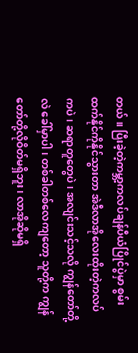တယ်။ ပြီးခဲ့တဲ့ကမ္ဘာ့ကလပ်ချန်ပီယံပြိုင်ပွဲမှာ စွမ်းထက်နိုင်ကိုနိုင်သွားတာ အဲဒီလာအိုလေးထိုးတဲ့ကလပ်ကပဲ၊ ဆရာတူတွေပဲ၊ အလျင်းသင့်သလို ကျွန်တော်တို့လဲ ခေါ်မှာပါ၊ တစ်ခါတစ်လေကျတော့ သူတို့က ကျွန်တော်တို့လိုဝိတ်မရှိဘူး၊ လာအိုဆိုမရှိ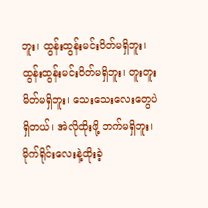ဘူး၊ ထွန်းထွန်းမင်းဝိတ်မရှိဘူး၊ ထွန်းထွန်းမင်းဝိတ်မရှိဘူး၊ တူးတူးမိတ်မရှိဘူး၊ သေးသေးလေးတွေပဲရှိတယ်၊ အဲလိုထိုးဖို့ ဘက်မရှိဘူး၊ မိုက်ရိုင်းလေးနဲ့ထိုးခဲ့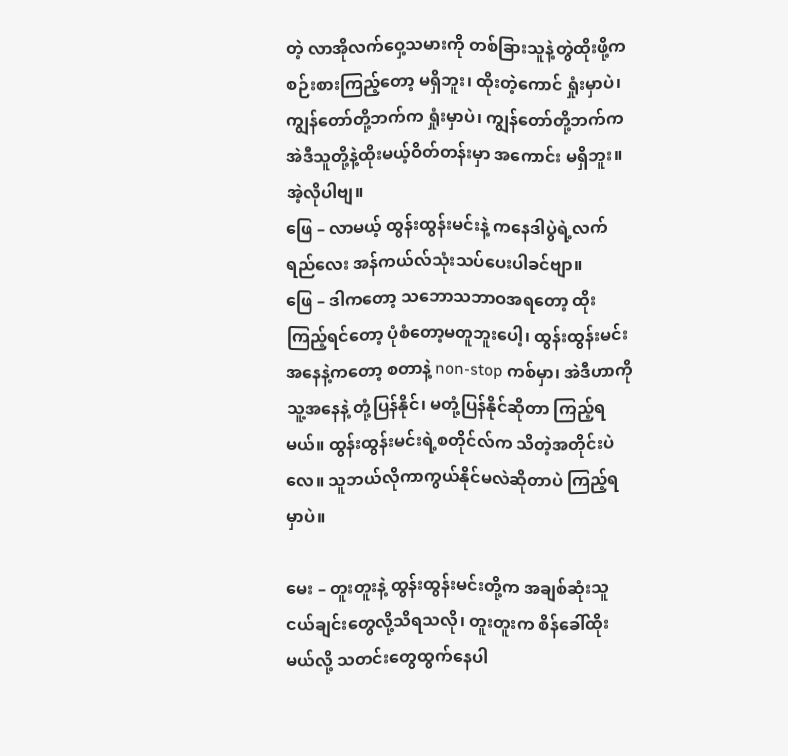တဲ့ လာအိုလက်ဝှေ့သမားကို တစ်ခြားသူနဲ့တွဲထိုးဖို့က စဉ်းစားကြည့်တော့ မရှိဘူး၊ ထိုးတဲ့ကောင် ရှုံးမှာပဲ၊ ကျွန်တော်တို့ဘက်က ရှုံးမှာပဲ၊ ကျွန်တော်တို့ဘက်က အဲဒီသူတို့နဲ့ထိုးမယ့်ဝိတ်တန်းမှာ အကောင်း မရှိဘူး။ အဲ့လိုပါဗျ။
ဖြေ – လာမယ့် ထွန်းထွန်းမင်းနဲ့ ကနေဒါပွဲရဲ့လက်ရည်လေး အန်ကယ်လ်သုံးသပ်ပေးပါခင်ဗျာ။
ဖြေ – ဒါကတော့ သဘောသဘာဝအရတော့ ထိုးကြည့်ရင်တော့ ပုံစံတော့မတူဘူးပေါ့၊ ထွန်းထွန်းမင်း အနေနဲ့ကတော့ စတာနဲ့ non-stop ကစ်မှာ၊ အဲဒီဟာကို သူ့အနေနဲ့ တုံ့ပြန်နိုင်၊ မတုံ့ပြန်နိုင်ဆိုတာ ကြည့်ရမယ်။ ထွန်းထွန်းမင်းရဲ့စတိုင်လ်က သိတဲ့အတိုင်းပဲလေ။ သူဘယ်လိုကာကွယ်နိုင်မလဲဆိုတာပဲ ကြည့်ရမှာပဲ။

မေး – တူးတူးနဲ့ ထွန်းထွန်းမင်းတို့က အချစ်ဆုံးသူငယ်ချင်းတွေလို့သိရသလို၊ တူးတူးက စိန်ခေါ်ထိုး မယ်လို့ သတင်းတွေထွက်နေပါ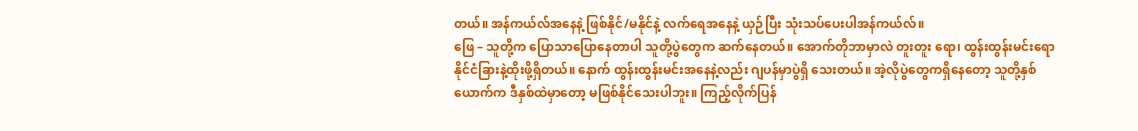တယ်။ အန်ကယ်လ်အနေနဲ့ ဖြစ်နိုင်/မနိုင်နဲ့ လက်ရေအနေနဲ့ ယှဉ်ပြီး သုံးသပ်ပေးပါအန်ကယ်လ်။
ဖြေ – သူတို့က ပြောသာပြောနေတာပါ သူတို့ပွဲတွေက ဆက်နေတယ်။ အောက်တိုဘာမှာလဲ တူးတူး ရော၊ ထွန်းထွန်းမင်းရော နိုင်ငံခြားနဲ့ထိုးဖို့ရှိတယ်။ နောက် ထွန်းထွန်းမင်းအနေနဲ့လည်း ဂျပန်မှာပွဲရှိ သေးတယ်။ အဲ့လိုပွဲတွေကရှိနေတော့ သူတို့နှစ်ယောက်က ဒီနှစ်ထဲမှာတော့ မဖြစ်နိုင်သေးပါဘူး။ ကြည့်လိုက်ပြန်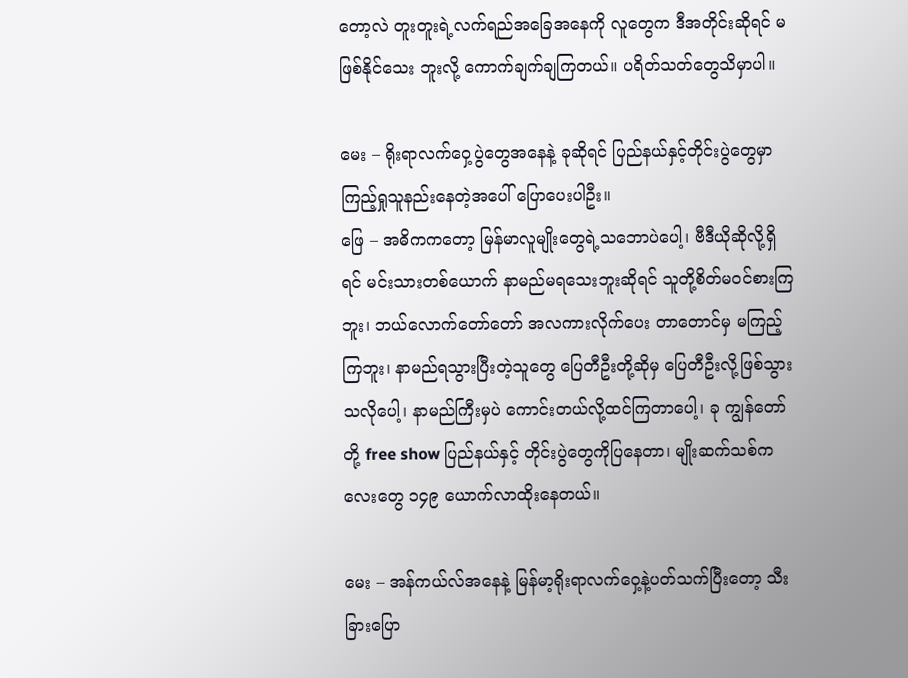တော့လဲ တူးတူးရဲ့လက်ရည်အခြေအနေကို လူတွေက ဒီအတိုင်းဆိုရင် မဖြစ်နိုင်သေး ဘူးလို့ ကောက်ချက်ချကြတယ်။ ပရိတ်သတ်တွေသိမှာပါ။

မေး – ရိုးရာလက်ဝှေ့ပွဲတွေအနေနဲ့ ခုဆိုရင် ပြည်နယ်နှင့်တိုင်းပွဲတွေမှာ ကြည့်ရှုသူနည်းနေတဲ့အပေါ် ပြောပေးပါဦး။
ဖြေ – အဓိကကတော့ မြန်မာလူမျိုးတွေရဲ့သဘောပဲပေါ့၊ ဗီဒီယိုဆိုလို့ရှိရင် မင်းသားတစ်ယောက် နာမည်မရသေးဘူးဆိုရင် သူတို့စိတ်မဝင်စားကြဘူး၊ ဘယ်လောက်တော်တော် အလကားလိုက်ပေး တာတောင်မှ မကြည့်ကြဘူး၊ နာမည်ရသွားပြီးတဲ့သူတွေ ပြေတီဦးတို့ဆိုမှ ပြေတီဦးလို့ဖြစ်သွား သလိုပေါ့၊ နာမည်ကြီးမှပဲ ကောင်းတယ်လို့ထင်ကြတာပေါ့၊ ခု ကျွန်တော်တို့ free show ပြည်နယ်နှင့် တိုင်းပွဲတွေကိုပြနေတာ၊ မျိုးဆက်သစ်ကလေးတွေ ၁၄၉ ယောက်လာထိုးနေတယ်။

မေး – အန်ကယ်လ်အနေနဲ့ မြန်မာ့ရိုးရာလက်ဝှေ့နဲ့ပတ်သက်ပြီးတော့ သီးခြားပြော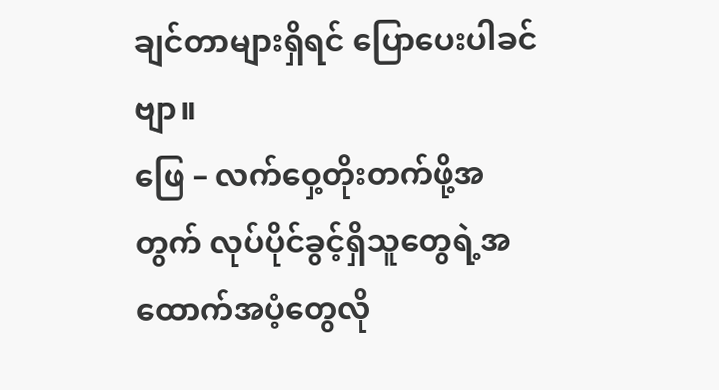ချင်တာများရှိရင် ပြောပေးပါခင်ဗျာ။
ဖြေ – လက်ဝှေ့တိုးတက်ဖို့အတွက် လုပ်ပိုင်ခွင့်ရှိသူတွေရဲ့အထောက်အပံ့တွေလို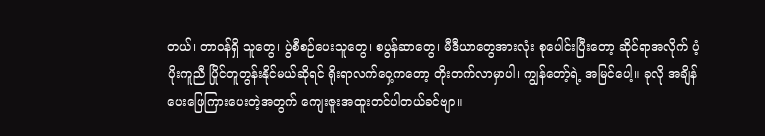တယ်၊ တာဝန်ရှိ သူတွေ၊ ပွဲစီစဉ်ပေးသူတွေ၊ စပွန်ဆာတွေ၊ မီဒီယာတွေအားလုံး စုပေါင်းပြီးတော့ ဆိုင်ရာအလိုက် ပံ့ပိုးကူညီ ပြိုင်တူတွန်းနိုင်မယ်ဆိုရင် ရိုးရာလက်ဝှေ့ကတော့ တိုးတက်လာမှာပါ၊ ကျွန်တော့်ရဲ့ အမြင်ပေါ့။ ခုလို အချိန်ပေးဖြေကြားပေးတဲ့အတွက် ကျေးဇူးအထူးတင်ပါတယ်ခင်ဗျာ။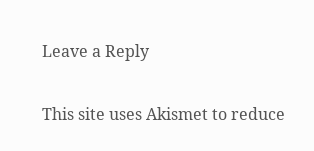Leave a Reply

This site uses Akismet to reduce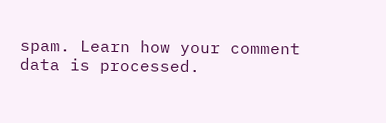spam. Learn how your comment data is processed.